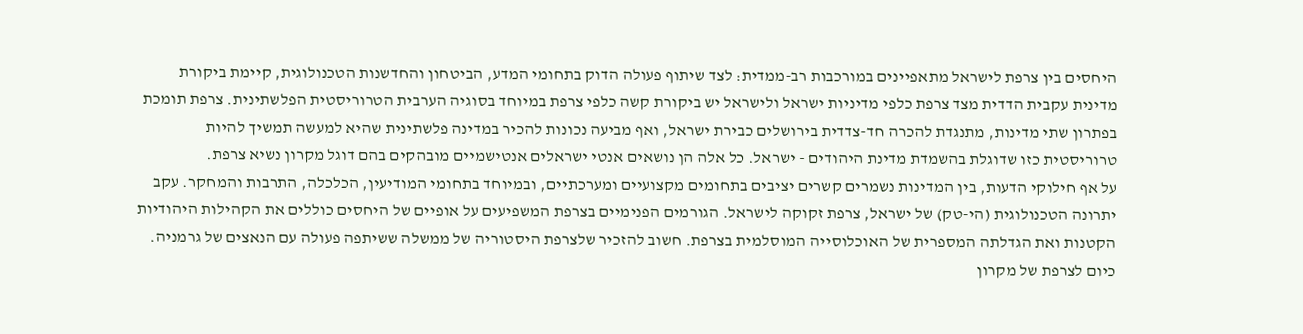היחסים בין צרפת לישראל מתאפיינים במורכבות רב-ממדית: לצד שיתוף פעולה הדוק בתחומי המדע, הביטחון והחדשנות הטכנולוגית, קיימת ביקורת מדינית עקבית הדדית מצד צרפת כלפי מדיניות ישראל ולישראל יש ביקורת קשה כלפי צרפת במיוחד בסוגיה הערבית הטרוריסטית הפלשתינית. צרפת תומכת בפתרון שתי מדינות, מתנגדת להכרה חד-צדדית בירושלים כבירת ישראל, ואף מביעה נכונות להכיר במדינה פלשתינית שהיא למעשה תמשיך להיות טרוריסטית כזו שדוגלת בהשמדת מדינת היהודים - ישראל. כל אלה הן נושאים אנטי ישראלים אנטישמיים מובהקים בהם דוגל מקרון נשיא צרפת.
על אף חילוקי הדעות, בין המדינות נשמרים קשרים יציבים בתחומים מקצועיים ומערכתיים, ובמיוחד בתחומי המודיעין, הכלכלה, התרבות והמחקר. עקב יתרונה הטכנולוגית (הי-טק) של ישראל, צרפת זקוקה לישראל. הגורמים הפנימיים בצרפת המשפיעים על אופיים של היחסים כוללים את הקהילות היהודיות הקטנות ואת הגדלתה המספרית של האוכלוסייה המוסלמית בצרפת. חשוב להזכיר שלצרפת היסטוריה של ממשלה ששיתפה פעולה עם הנאצים של גרמניה. כיום לצרפת של מקרון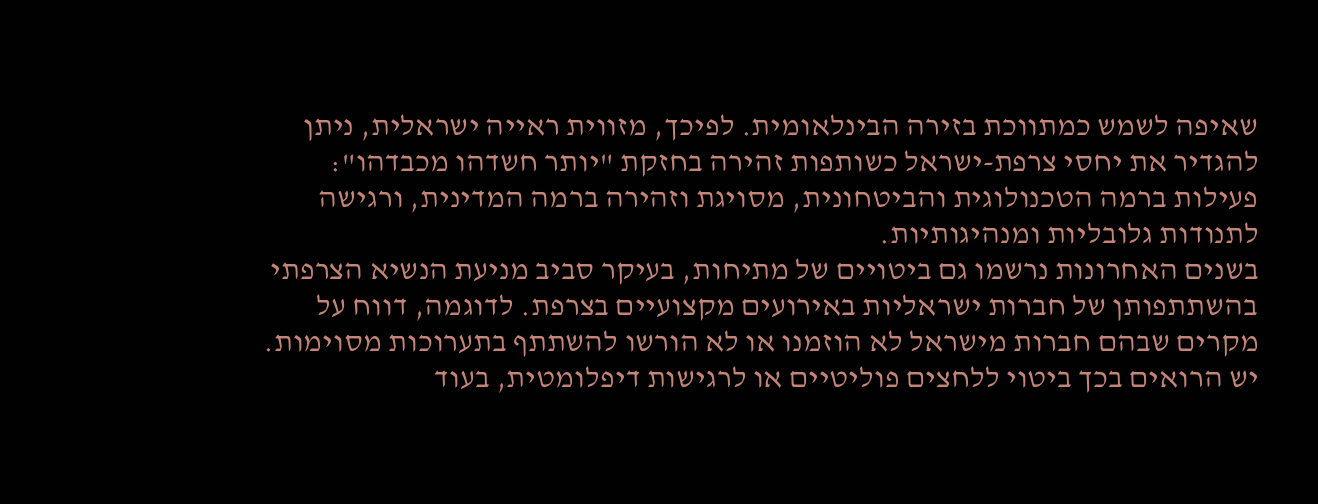שאיפה לשמש כמתווכת בזירה הבינלאומית. לפיכך, מזווית ראייה ישראלית, ניתן להגדיר את יחסי צרפת-ישראל כשותפות זהירה בחזקת "יותר חשדהו מכבדהו": פעילות ברמה הטכנולוגית והביטחונית, מסויגת וזהירה ברמה המדינית, ורגישה לתנודות גלובליות ומנהיגותיות.
בשנים האחרונות נרשמו גם ביטויים של מתיחות, בעיקר סביב מניעת הנשיא הצרפתי בהשתתפותן של חברות ישראליות באירועים מקצועיים בצרפת. לדוגמה, דווח על מקרים שבהם חברות מישראל לא הוזמנו או לא הורשו להשתתף בתערוכות מסוימות. יש הרואים בכך ביטוי ללחצים פוליטיים או לרגישות דיפלומטית, בעוד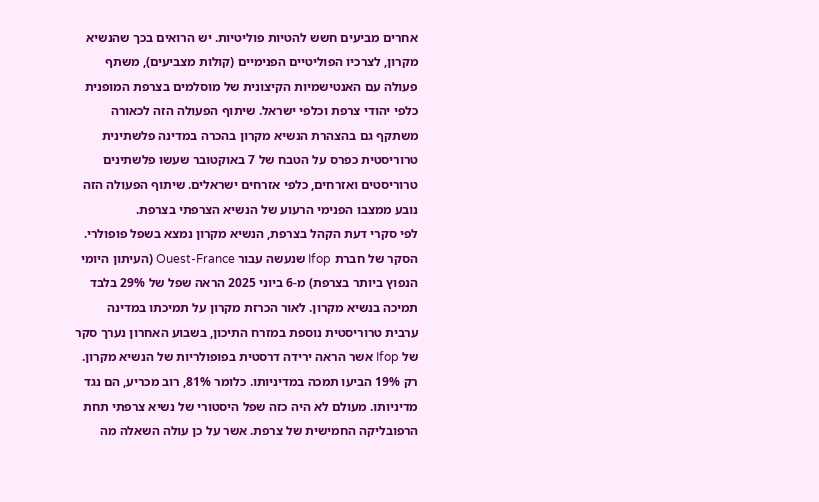אחרים מביעים חשש להטיות פוליטיות. יש הרואים בכך שהנשיא מקרון, לצרכיו הפוליטיים הפנימיים (קולות מצביעים), משתף פעולה עם האנטישמיות הקיצונית של מוסלמים בצרפת המופנית כלפי יהודי צרפת וכלפי ישראל. שיתוף הפעולה הזה לכאורה משתקף גם בהצהרת הנשיא מקרון בהכרה במדינה פלשתינית טרוריסטית כפרס על הטבח של 7 באוקטובר שעשו פלשתינים טרוריסטים ואזרחים, כלפי אזרחים ישראלים. שיתוף הפעולה הזה נובע ממצבו הפנימי הרעוע של הנשיא הצרפתי בצרפת.
לפי סקרי דעת הקהל בצרפת, הנשיא מקרון נמצא בשפל פופולרי. הסקר של חברת Ifop שנעשה עבור Ouest-France (העיתון היומי הנפוץ ביותר בצרפת) מ-6 ביוני 2025 הראה שפל של 29% בלבד תמיכה בנשיא מקרון. לאור הכרזת מקרון על תמיכתו במדינה ערבית טרוריסטית נוספת במזרח התיכון, בשבוע האחרון נערך סקר של Ifop אשר הראה ירידה דרסטית בפופולריות של הנשיא מקרון. רק 19% הביעו תמכה במדיניותו. כלומר 81%, רוב מכריע, הם נגד מדיניותו. מעולם לא היה כזה שפל היסטורי של נשיא צרפתי תחת הרפובליקה החמישית של צרפת. אשר על כן עולה השאלה מה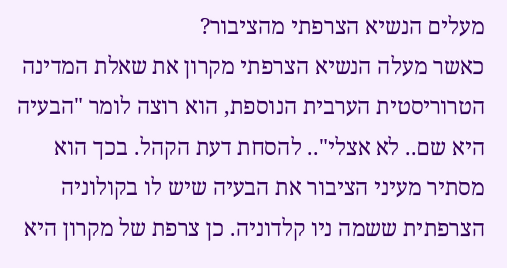מעלים הנשיא הצרפתי מהציבור?
כאשר מעלה הנשיא הצרפתי מקרון את שאלת המדינה הטרוריסטית הערבית הנוספת, הוא רוצה לומר "הבעיה היא שם.. לא אצלי".. להסחת דעת הקהל. בכך הוא מסתיר מעיני הציבור את הבעיה שיש לו בקולוניה הצרפתית ששמה ניו קלדוניה. כן צרפת של מקרון היא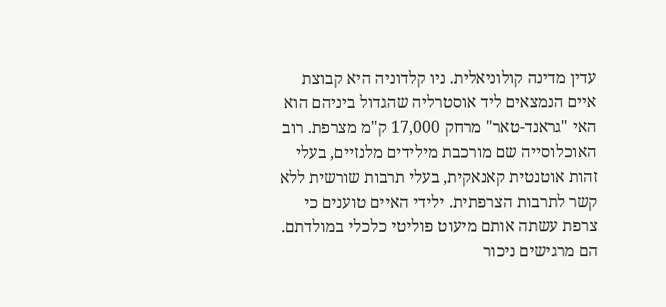עדין מדינה קולוניאלית. ניו קלדוניה היא קבוצת איים הנמצאים ליד אוסטרליה שהגדול ביניהם הוא האי "גראנד-טאר" מרחק 17,000 ק"מ מצרפת. רוב האוכלוסייה שם מורכבת מילידים מלנזיים, בעלי זהות אוטנטית קאנאקית, בעלי תרבות שורשית ללא קשר לתרבות הצרפתית. ילידי האיים טוענים כי צרפת עשתה אותם מיעוט פוליטי כלכלי במולדתם. הם מרגישים ניכור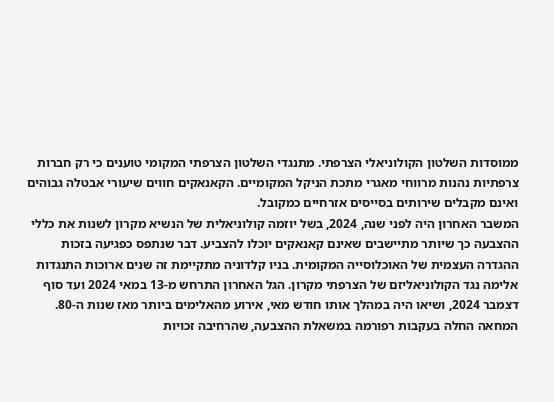ממוסדות השלטון הקולוניאלי הצרפתי. מתנגדי השלטון הצרפתי המקומי טוענים כי רק חברות צרפתיות נהנות מרווחי מאגרי מתכת הניקל המקומיים. הקאנאקים חווים שיעורי אבטלה גבוהים ואינם מקבלים שירותים בסייסים אזרחיים כמקובל.
המשבר האחרון היה לפני שנה, 2024, בשל יוזמה קולוניאלית של הנשיא מקרון לשנות את כללי ההצבעה כך שיותר מתיישבים שאינם קאנאקים יוכלו להצביע. דבר שנתפס כפגיעה בזכות ההגדרה העצמית של האוכלוסייה המקומית. בניו קלדוניה מתקיימת זה שנים ארוכות התנגדות אלימה נגד הקולוניאליזם של הצרפתי מקרון. הגל האחרון התרחש מ-13 במאי 2024 ועד סוף דצמבר 2024, ושיאו היה במהלך אותו חודש מאי, אירוע מהאלימים ביותר מאז שנות ה-80. המחאה החלה בעקבות רפורמה במשאלת ההצבעה, שהרחיבה זכויות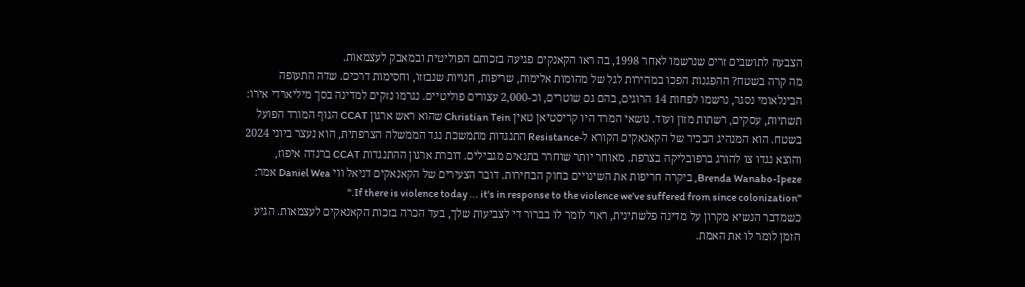הצבעה לתושבים זרים שנרשמו לאחר 1998, בה ראו הקאנקים פגיעה בזכותם הפוליטית ובמאבק לעצמאות.
מה קרה בשטח? ההפגנות הפכו במהירות לגל של מהומות אלימות, שריפות, חנויות שנבזזו, וחסימות דרכים. שדה התעופה הבינלאומי נסגר, נרשמו לפחות 14 הרוגים, בהם גם שוטרים, וכ-2,000 עצורים פוליטיים. נגרמו נזקים למדינה בסך מיליארדי אירו: תשתיות, עסקים, רשתות מזון ועוד. נושאי המרד היו קריסטיאן טאין Christian Tein שהוא ראש ארגון CCAT הגוף המורד הפועל בשטח. הוא המנהיג הבכיר של הקאנאקים הקורא ל-Resistance התנגדות מתמשכת נגד הממשלה הצרפתית, הוא נעצר ביוני 2024 והוצא נגדו צו להורג ברפובליקה בצרפת. מאוחר יותר שוחרר בתנאים מגבילים. דוברת ארגון ההתנגדות CCAT ברנדה איפוז, Brenda Wanabo-Ipeze, ביקרה חריפות את השינויים בחוק הבחירות. דובר הצעירים של הקאנאקים דניאל ווי Daniel Wea אמר: "If there is violence today ... it's in response to the violence we've suffered from since colonization."
כשמדבר הנשיא מקרון על מדינה פלשתינית, ראוי לומר לו בברור די לצביעות שלך, בעד הכרה בזכות הקאנאקים לעצמאות. הגיע הזמן לומר לו את האמת.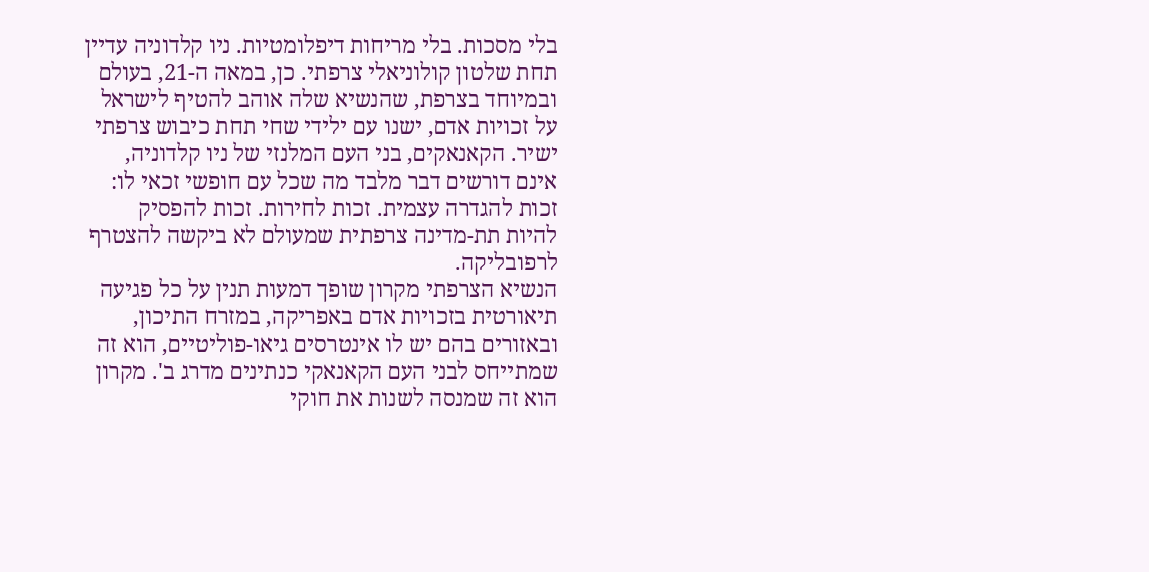בלי מסכות. בלי מריחות דיפלומטיות. ניו קלדוניה עדיין תחת שלטון קולוניאלי צרפתי. כן, במאה ה-21, בעולם ובמיוחד בצרפת, שהנשיא שלה אוהב להטיף לישראל על זכויות אדם, ישנו עם ילידי שחי תחת כיבוש צרפתי ישיר. הקאנאקים, בני העם המלנזי של ניו קלדוניה, אינם דורשים דבר מלבד מה שכל עם חופשי זכאי לו: זכות להגדרה עצמית. זכות לחירות. זכות להפסיק להיות תת-מדינה צרפתית שמעולם לא ביקשה להצטרף לרפובליקה.
הנשיא הצרפתי מקרון שופך דמעות תנין על כל פגיעה תיאורטית בזכויות אדם באפריקה, במזרח התיכון, ובאזורים בהם יש לו אינטרסים גיאו-פוליטיים, הוא זה שמתייחס לבני העם הקאנאקי כנתינים מדרג ב'. מקרון הוא זה שמנסה לשנות את חוקי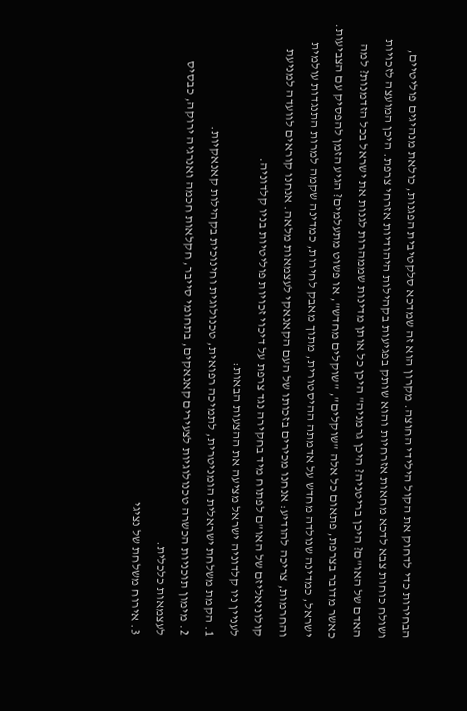הבחירות כדי לדחוק את הקול הילידי החוצה. מקרון הוא זה שמדכא סלקטיבית הפגנות, כולאת מנהיגים פוליטיים, ושולח כוחות צבא לדכא מחאות אזרחיות והוא שותק בפגיעות בקהילות היהודיות אזרחי צרפת. היכן המועצה לזכויות האדם של האו"ם? היכן בריטניה? היכן גרמניה" היכן כל אותן מדינות שממהרות לגנות את ישראל בכל הזדמנות? למה כאשר מדובר בצרפת, פתאום כל אלה "שוקלים", "שוקלים מחדש", או פשוט מתעלמים? הגיע הזמן להפסיק עם הצביעות.
ישראל, כמדינה שנולדה מחדש על אדמתה ההיסטורית, מתוך מאבק לחירות, כמדינה שקמה למרות התנגדות עולמית והחרמות, צריכה להודיע: אנחנו מכירים בזכותו של העם הקאנאקי לעצמאות מלאה. אנחנו קוראים לוועדה למניעת קולוניאליזם של האו"ם לפתוח מיד בחקירה נגד צרפת על דיכוי זכויות פוליטיות בניו קלדוניה.
לעניין ניו קלדוניה ישראל מציעה את ההצעות הבאות:
1. הקמת משלחת ישראלית הומניטרית, לתמיכה רפואית, טכנולוגית וחינוכית בקהילות קאנאקיות.
2. מימון תוכניות הכשרה טכנולוגיות לצעירים קאנאקים, בתחומי סייבר, חקלאות חכמה ואנרגיה ירוקה, כבסיס לעצמאות כלכלית.
3. אירוח משלחת של נציגי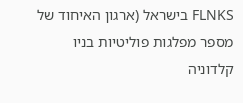FLNKS בישראל (ארגון האיחוד של מספר מפלגות פוליטיות בניו קלדוניה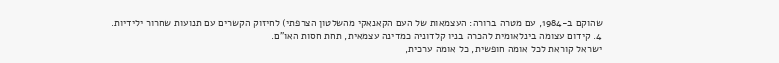שהוקם ב-1984, עם מטרה ברורה: העצמאות של העם הקאנאקי מהשלטון הצרפתי) לחיזוק הקשרים עם תנועות שחרור ילידיות.
4. קידום עצומה בינלאומית להכרה בניו קלדוניה כמדינה עצמאית, תחת חסות האו"ם.
ישראל קוראת לכל אומה חופשית, כל אומה ערכית,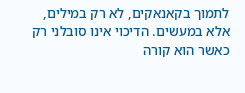לתמוך בקאנאקים, לא רק במילים, אלא במעשים. הדיכוי אינו סובלני רק כאשר הוא קורה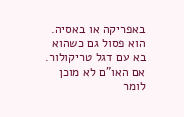באפריקה או באסיה. הוא פסול גם כשהוא בא עם דגל טריקולור. אם האו"ם לא מוכן לומר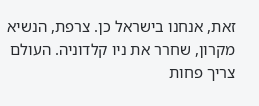זאת, אנחנו בישראל כן. צרפת, הנשיא מקרון, שחרר את ניו קלדוניה. העולם צריך פחות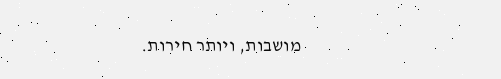מושבות, ויותר חירות.